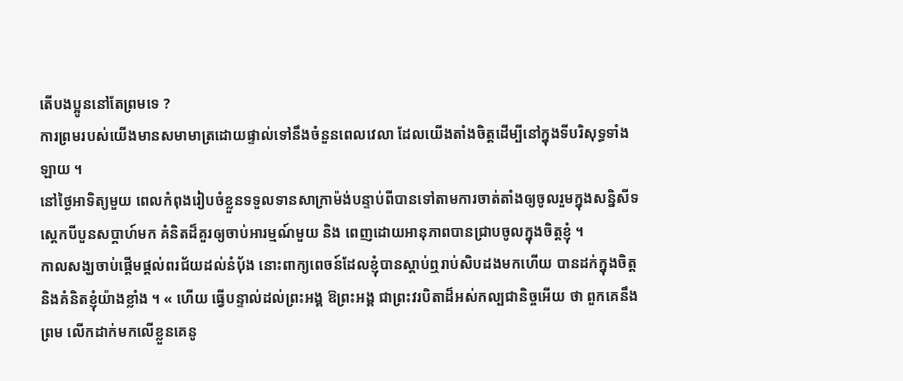តើបងប្អូននៅតែព្រមទេ ?
ការព្រមរបស់យើងមានសមាមាត្រដោយផ្ទាល់ទៅនឹងចំនួនពេលវេលា ដែលយើងតាំងចិត្តដើម្បីនៅក្នុងទីបរិសុទ្ធទាំងឡាយ ។
នៅថ្ងៃអាទិត្យមួយ ពេលកំពុងរៀបចំខ្លួនទទួលទានសាក្រាម៉ង់បន្ទាប់ពីបានទៅតាមការចាត់តាំងឲ្យចូលរួមក្នុងសន្និសីទស្ដេកបីបួនសប្ដាហ៍មក គំនិតដ៏គួរឲ្យចាប់អារម្មណ៍មួយ និង ពេញដោយអានុភាពបានជ្រាបចូលក្នុងចិត្តខ្ញុំ ។
កាលសង្ឃចាប់ផ្ដើមផ្ដល់ពរជ័យដល់នំប៉័ង នោះពាក្យពេចន៍ដែលខ្ញុំបានស្ដាប់ឮរាប់សិបដងមកហើយ បានដក់ក្នុងចិត្ត និងគំនិតខ្ញុំយ៉ាងខ្លាំង ។ « ហើយ ធ្វើបន្ទាល់ដល់ព្រះអង្គ ឱព្រះអង្គ ជាព្រះវរបិតាដ៏អស់កល្បជានិច្ចអើយ ថា ពួកគេនឹងព្រម លើកដាក់មកលើខ្លួនគេនូ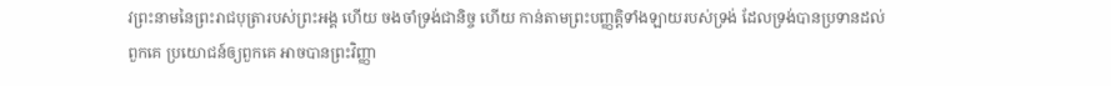វព្រះនាមនៃព្រះរាជបុត្រារបស់ព្រះអង្គ ហើយ ចងចាំទ្រង់ជានិច្ច ហើយ កាន់តាមព្រះបញ្ញត្តិទាំងឡាយរបស់ទ្រង់ ដែលទ្រង់បានប្រទានដល់ពួកគេ ប្រយោជន៍ឲ្យពួកគេ អាចបានព្រះវិញ្ញា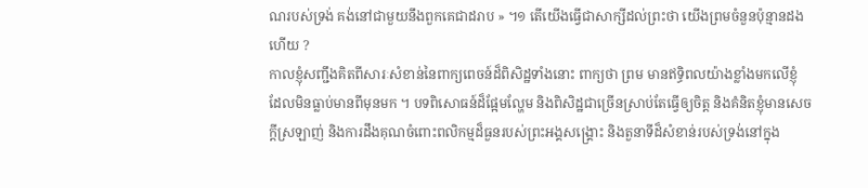ណរបស់ទ្រង់ គង់នៅជាមួយនឹងពួកគេជាដរាប » ។១ តើយើងធ្វើជាសាក្សីដល់ព្រះថា យើងព្រមចំនួនប៉ុន្មានដងហើយ ?
កាលខ្ញុំសញ្ជឹងគិតពីសារៈសំខាន់នៃពាក្យពេចន៍ដ៏ពិសិដ្ឋទាំងនោះ ពាក្យថា ព្រម មានឥទ្ធិពលយ៉ាងខ្លាំងមកលើខ្ញុំ ដែលមិនធ្លាប់មានពីមុនមក ។ បទពិសោធន៍ដ៏ផ្អែមល្ហែម និងពិសិដ្ឋជាច្រើនស្រាប់តែធ្វើឲ្យចិត្ត និងគំនិតខ្ញុំមានសេចក្ដីស្រឡាញ់ និងការដឹងគុណចំពោះពលិកម្មដ៏ធួនរបស់ព្រះអង្គសង្គ្រោះ និងតួនាទីដ៏សំខាន់របស់ទ្រង់នៅក្នុង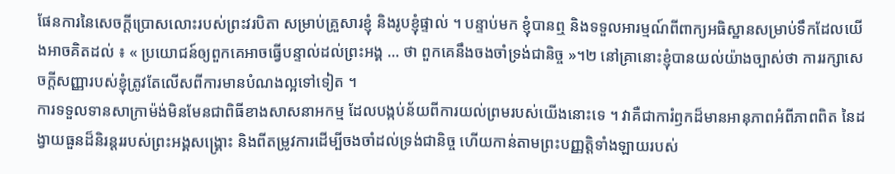ផែនការនៃសេចក្ដីប្រោសលោះរបស់ព្រះវរបិតា សម្រាប់គ្រួសារខ្ញុំ និងរូបខ្ញុំផ្ទាល់ ។ បន្ទាប់មក ខ្ញុំបានឮ និងទទួលអារម្មណ៍ពីពាក្យអធិស្ឋានសម្រាប់ទឹកដែលយើងអាចគិតដល់ ៖ « ប្រយោជន៍ឲ្យពួកគេអាចធ្វើបន្ទាល់ដល់ព្រះអង្គ … ថា ពួកគេនឹងចងចាំទ្រង់ជានិច្ច »។២ នៅគ្រានោះខ្ញុំបានយល់យ៉ាងច្បាស់ថា ការរក្សាសេចក្ដីសញ្ញារបស់ខ្ញុំត្រូវតែលើសពីការមានបំណងល្អទៅទៀត ។
ការទទួលទានសាក្រាម៉ង់មិនមែនជាពិធីខាងសាសនាអកម្ម ដែលបង្កប់ន័យពីការយល់ព្រមរបស់យើងនោះទេ ។ វាគឺជាការំឭកដ៏មានអានុភាពអំពីភាពពិត នៃដង្វាយធួនដ៏និរន្ដររបស់ព្រះអង្គសង្គ្រោះ និងពីតម្រូវការដើម្បីចងចាំដល់ទ្រង់ជានិច្ច ហើយកាន់តាមព្រះបញ្ញត្តិទាំងឡាយរបស់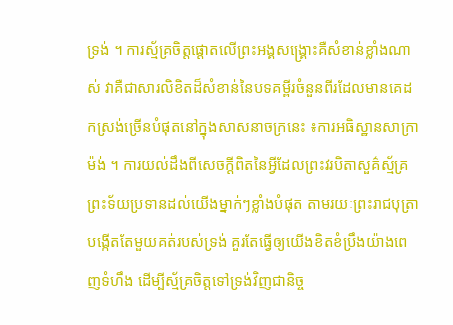ទ្រង់ ។ ការស្ម័គ្រចិត្តផ្ដោតលើព្រះអង្គសង្គ្រោះគឺសំខាន់ខ្លាំងណាស់ វាគឺជាសារលិខិតដ៏សំខាន់នៃបទគម្ពីរចំនួនពីរដែលមានគេដកស្រង់ច្រើនបំផុតនៅក្នុងសាសនាចក្រនេះ ៖ការអធិស្ឋានសាក្រាម៉ង់ ។ ការយល់ដឹងពីសេចក្ដីពិតនៃអ្វីដែលព្រះវរបិតាសួគ៌ស្ម័គ្រព្រះទ័យប្រទានដល់យើងម្នាក់ៗខ្លាំងបំផុត តាមរយៈព្រះរាជបុត្រាបង្កើតតែមួយគត់របស់ទ្រង់ គួរតែធ្វើឲ្យយើងខិតខំប្រឹងយ៉ាងពេញទំហឹង ដើម្បីស្ម័គ្រចិត្តទៅទ្រង់វិញជានិច្ច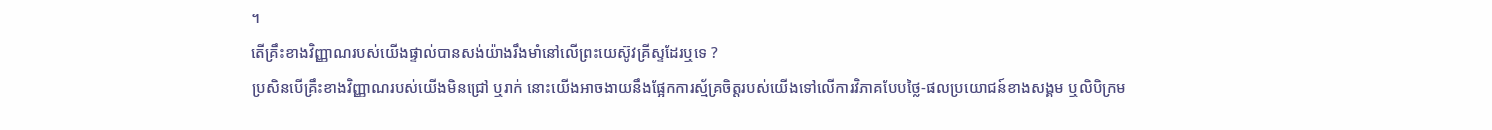។
តើគ្រឹះខាងវិញ្ញាណរបស់យើងផ្ទាល់បានសង់យ៉ាងរឹងមាំនៅលើព្រះយេស៊ូវគ្រីស្ទដែរឬទេ ?
ប្រសិនបើគ្រឹះខាងវិញ្ញាណរបស់យើងមិនជ្រៅ ឬរាក់ នោះយើងអាចងាយនឹងផ្អែកការស្ម័គ្រចិត្តរបស់យើងទៅលើការវិភាគបែបថ្លៃ‑ផលប្រយោជន៍ខាងសង្គម ឬលិបិក្រម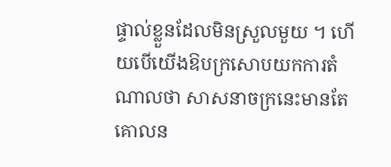ផ្ទាល់ខ្លួនដែលមិនស្រួលមួយ ។ ហើយបើយើងឱបក្រសោបយកការតំណាលថា សាសនាចក្រនេះមានតែគោលន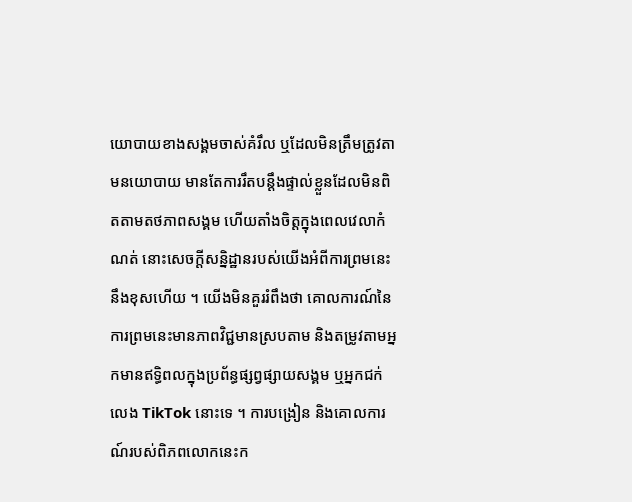យោបាយខាងសង្គមចាស់គំរឹល ឬដែលមិនត្រឹមត្រូវតាមនយោបាយ មានតែការរឹតបន្ដឹងផ្ទាល់ខ្លួនដែលមិនពិតតាមតថភាពសង្គម ហើយតាំងចិត្តក្នុងពេលវេលាកំណត់ នោះសេចក្ដីសន្និដ្ឋានរបស់យើងអំពីការព្រមនេះនឹងខុសហើយ ។ យើងមិនគួររំពឹងថា គោលការណ៍នៃការព្រមនេះមានភាពវិជ្ជមានស្របតាម និងតម្រូវតាមអ្នកមានឥទ្ធិពលក្នុងប្រព័ន្ធផ្សព្វផ្សាយសង្គម ឬអ្នកជក់លេង TikTok នោះទេ ។ ការបង្រៀន និងគោលការណ៍របស់ពិភពលោកនេះក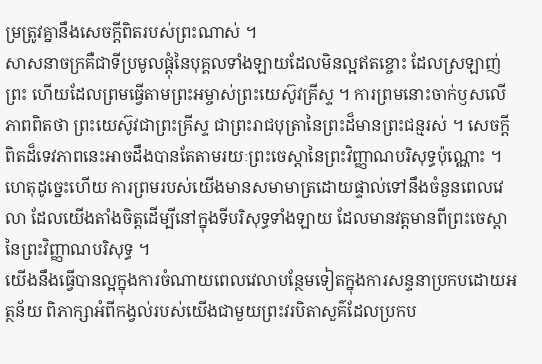ម្រត្រូវគ្នានឹងសេចក្ដីពិតរបស់ព្រះណាស់ ។
សាសនាចក្រគឺជាទីប្រមូលផ្ដុំនៃបុគ្គលទាំងឡាយដែលមិនល្អឥតខ្ចោះ ដែលស្រឡាញ់ព្រះ ហើយដែលព្រមធ្វើតាមព្រះអម្ចាស់ព្រះយេស៊ូវគ្រីស្ទ ។ ការព្រមនោះចាក់ឫសលើភាពពិតថា ព្រះយេស៊ូវជាព្រះគ្រីស្ទ ជាព្រះរាជបុត្រានៃព្រះដ៏មានព្រះជន្មរស់ ។ សេចក្ដីពិតដ៏ទេវភាពនេះអាចដឹងបានតែតាមរយៈព្រះចេស្ដានៃព្រះវិញ្ញាណបរិសុទ្ធប៉ុណ្ណោះ ។ ហេតុដូច្នេះហើយ ការព្រមរបស់យើងមានសមាមាត្រដោយផ្ទាល់ទៅនឹងចំនួនពេលវេលា ដែលយើងតាំងចិត្តដើម្បីនៅក្នុងទីបរិសុទ្ធទាំងឡាយ ដែលមានវត្តមានពីព្រះចេស្ដានៃព្រះវិញ្ញាណបរិសុទ្ធ ។
យើងនឹងធ្វើបានល្អក្នុងការចំណាយពេលវេលាបន្ថែមទៀតក្នុងការសន្ទនាប្រកបដោយអត្ថន័យ ពិភាក្សាអំពីកង្វល់របស់យើងជាមួយព្រះវរបិតាសួគ៌ដែលប្រកប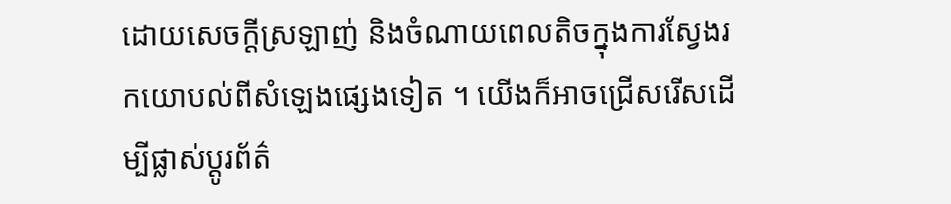ដោយសេចក្ដីស្រឡាញ់ និងចំណាយពេលតិចក្នុងការស្វែងរកយោបល់ពីសំឡេងផ្សេងទៀត ។ យើងក៏អាចជ្រើសរើសដើម្បីផ្លាស់ប្តូរព័ត៌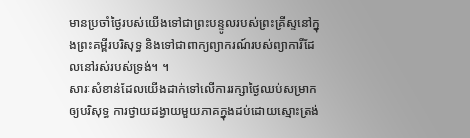មានប្រចាំថ្ងៃរបស់យើងទៅជាព្រះបន្ទូលរបស់ព្រះគ្រីស្ទនៅក្នុងព្រះគម្ពីរបរិសុទ្ធ និងទៅជាពាក្យព្យាករណ៍របស់ព្យាការីដែលនៅរស់របស់ទ្រង់។ ។
សារៈសំខាន់ដែលយើងដាក់ទៅលើការរក្សាថ្ងៃឈប់សម្រាកឲ្យបរិសុទ្ធ ការថ្វាយដង្វាយមួយភាគក្នុងដប់ដោយស្មោះត្រង់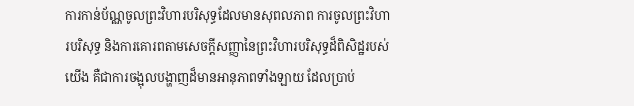ការកាន់ប័ណ្ណចូលព្រះវិហារបរិសុទ្ធដែលមានសុពលភាព ការចូលព្រះវិហារបរិសុទ្ធ និងការគោរពតាមសេចក្ដីសញ្ញានៃព្រះវិហារបរិសុទ្ធដ៏ពិសិដ្ឋរបស់យើង គឺជាការចង្អុលបង្ហាញដ៏មានអានុភាពទាំងឡាយ ដែលប្រាប់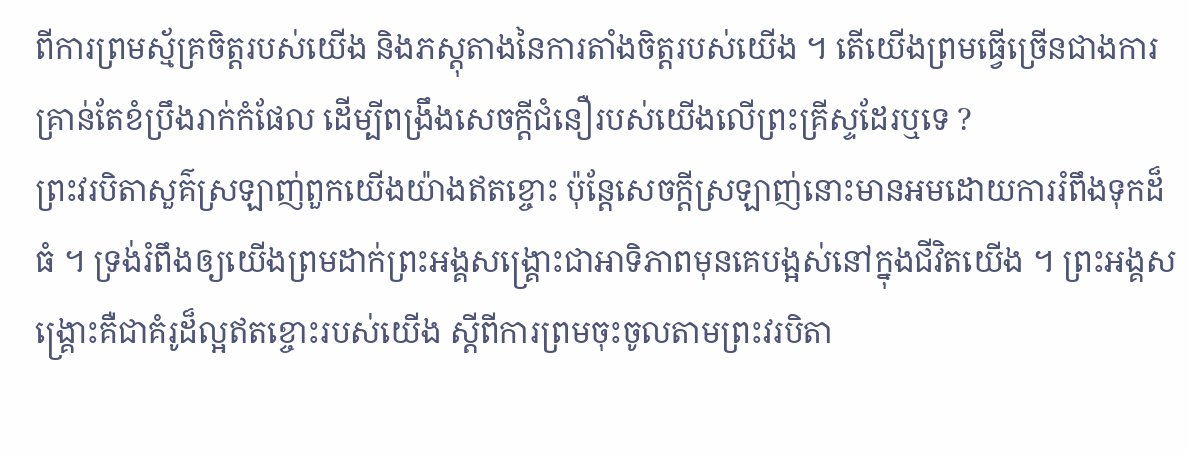ពីការព្រមស្ម័គ្រចិត្តរបស់យើង និងភស្ដុតាងនៃការតាំងចិត្តរបស់យើង ។ តើយើងព្រមធ្វើច្រើនជាងការគ្រាន់តែខំប្រឹងរាក់កំផែល ដើម្បីពង្រឹងសេចក្ដីជំនឿរបស់យើងលើព្រះគ្រីស្ទដែរឬទេ ?
ព្រះវរបិតាសួគ៌ស្រឡាញ់ពួកយើងយ៉ាងឥតខ្ចោះ ប៉ុន្ដែសេចក្ដីស្រឡាញ់នោះមានអមដោយការរំពឹងទុកដ៏ធំ ។ ទ្រង់រំពឹងឲ្យយើងព្រមដាក់ព្រះអង្គសង្គ្រោះជាអាទិភាពមុនគេបង្អស់នៅក្នុងជីវិតយើង ។ ព្រះអង្គសង្គ្រោះគឺជាគំរូដ៏ល្អឥតខ្ចោះរបស់យើង ស្ដីពីការព្រមចុះចូលតាមព្រះវរបិតា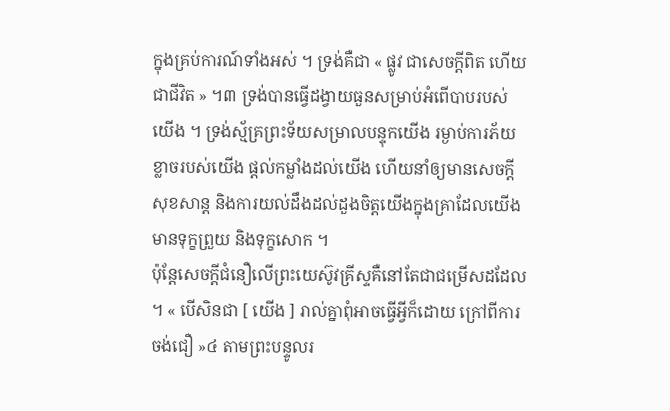ក្នុងគ្រប់ការណ៍ទាំងអស់ ។ ទ្រង់គឺជា « ផ្លូវ ជាសេចក្តីពិត ហើយជាជីវិត » ។៣ ទ្រង់បានធ្វើដង្វាយធួនសម្រាប់អំពើបាបរបស់យើង ។ ទ្រង់ស្ម័គ្រព្រះទ័យសម្រាលបន្ទុកយើង រម្ងាប់ការភ័យខ្លាចរបស់យើង ផ្ដល់កម្លាំងដល់យើង ហើយនាំឲ្យមានសេចក្ដីសុខសាន្ដ និងការយល់ដឹងដល់ដួងចិត្តយើងក្នុងគ្រាដែលយើងមានទុក្ខព្រួយ និងទុក្ខសោក ។
ប៉ុន្ដែសេចក្ដីជំនឿលើព្រះយេស៊ូវគ្រីស្ទគឺនៅតែជាជម្រើសដដែល ។ « បើសិនជា [ យើង ] រាល់គ្នាពុំអាចធ្វើអ្វីក៏ដោយ ក្រៅពីការចង់ជឿ »៤ តាមព្រះបន្ទូលរ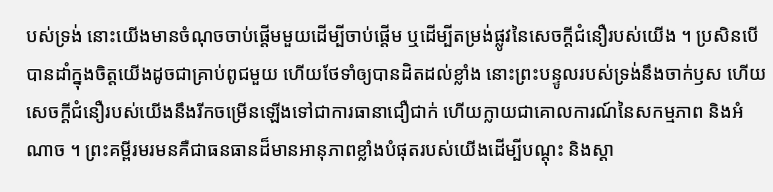បស់ទ្រង់ នោះយើងមានចំណុចចាប់ផ្ដើមមួយដើម្បីចាប់ផ្ដើម ឬដើម្បីតម្រង់ផ្លូវនៃសេចក្ដីជំនឿរបស់យើង ។ ប្រសិនបើបានដាំក្នុងចិត្តយើងដូចជាគ្រាប់ពូជមួយ ហើយថែទាំឲ្យបានដិតដល់ខ្លាំង នោះព្រះបន្ទូលរបស់ទ្រង់នឹងចាក់ឫស ហើយសេចក្ដីជំនឿរបស់យើងនឹងរីកចម្រើនឡើងទៅជាការធានាជឿជាក់ ហើយក្លាយជាគោលការណ៍នៃសកម្មភាព និងអំណាច ។ ព្រះគម្ពីរមរមនគឺជាធនធានដ៏មានអានុភាពខ្លាំងបំផុតរបស់យើងដើម្បីបណ្ដុះ និងស្តា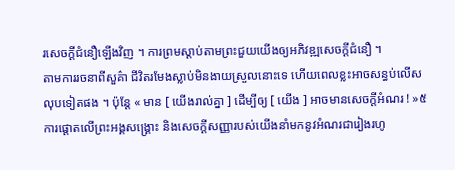រសេចក្ដីជំនឿឡើងវិញ ។ ការព្រមស្ដាប់តាមព្រះជួយយើងឲ្យអភិវឌ្ឍសេចក្ដីជំនឿ ។
តាមការរចនាពីសួគ៌ា ជីវិតរមែងស្លាប់មិនងាយស្រួលនោះទេ ហើយពេលខ្លះអាចសន្ធប់លើសលុបទៀតផង ។ ប៉ុន្ដែ « មាន [ យើងរាល់គ្នា ] ដើម្បីឲ្យ [ យើង ] អាចមានសេចក្ដីអំណរ ! »៥ការផ្ដោតលើព្រះអង្គសង្គ្រោះ និងសេចក្ដីសញ្ញារបស់យើងនាំមកនូវអំណរជារៀងរហូ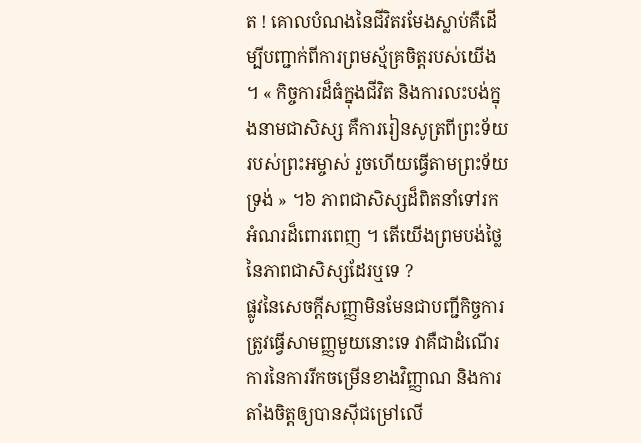ត ! គោលបំណងនៃជីវិតរមែងស្លាប់គឺដើម្បីបញ្ជាក់ពីការព្រមស្ម័គ្រចិត្តរបស់យើង ។ « កិច្ចការដ៏ធំក្នុងជីវិត និងការលះបង់ក្នុងនាមជាសិស្ស គឺការរៀនសូត្រពីព្រះទ័យរបស់ព្រះអម្ចាស់ រួចហើយធ្វើតាមព្រះទ័យទ្រង់ » ។៦ ភាពជាសិស្សដ៏ពិតនាំទៅរកអំណរដ៏ពោរពេញ ។ តើយើងព្រមបង់ថ្លៃនៃភាពជាសិស្សដែរឬទេ ?
ផ្លូវនៃសេចក្ដីសញ្ញាមិនមែនជាបញ្ជីកិច្ចការត្រូវធ្វើសាមញ្ញមួយនោះទេ វាគឺជាដំណើរការនៃការរីកចម្រើនខាងវិញ្ញាណ និងការតាំងចិត្តឲ្យបានស៊ីជម្រៅលើ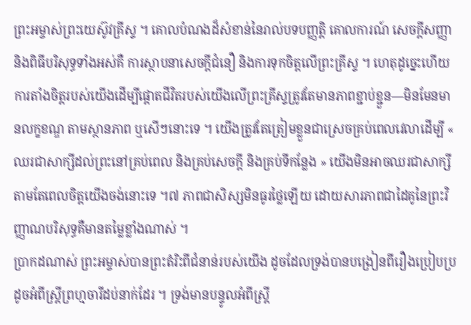ព្រះអម្ចាស់ព្រះយេស៊ូវគ្រីស្ទ ។ គោលបំណងដ៏សំខាន់នៃរាល់បទបញ្ញត្តិ គោលការណ៍ សេចក្ដីសញ្ញា និងពិធីបរិសុទ្ធទាំងអស់គឺ ការស្ថាបនាសេចក្ដីជំនឿ និងការទុកចិត្តលើព្រះគ្រីស្ទ ។ ហេតុដូច្នេះហើយ ការតាំងចិត្តរបស់យើងដើម្បីផ្ដោតជីវិតរបស់យើងលើព្រះគ្រីស្ទត្រូវតែមានភាពខ្ជាប់ខ្ជួន—មិនមែនមានលក្ខខណ្ឌ តាមស្ថានភាព ឬសើៗនោះទេ ។ យើងត្រូវតែត្រៀមខ្លួនជាស្រេចគ្រប់ពេលវេលាដើម្បី « ឈរជាសាក្សីដល់ព្រះនៅគ្រប់ពេល និងគ្រប់សេចក្ដី និងគ្រប់ទីកន្លែង » យើងមិនអាចឈរជាសាក្សីតាមតែពេលចិត្តយើងចង់នោះទេ ។៧ ភាពជាសិស្សមិនធូរថ្លៃឡើយ ដោយសារភាពជាដៃគូនៃព្រះវិញ្ញាណបរិសុទ្ធគឺមានតម្លៃខ្លាំងណាស់ ។
ប្រាកដណាស់ ព្រះអម្ចាស់បានព្រះតំរិះពីជំនាន់របស់យើង ដូចដែលទ្រង់បានបង្រៀនពីរឿងប្រៀបប្រដូចអំពីស្ត្រីព្រហ្មចារីដប់នាក់ដែរ ។ ទ្រង់មានបន្ទូលអំពីស្ដ្រី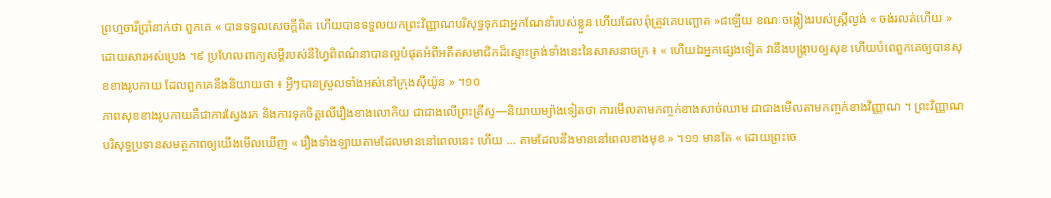ព្រហ្មចារីប្រាំនាក់ថា ពួកគេ « បានទទួលសេចក្ដីពិត ហើយបានទទួលយកព្រះវិញ្ញាណបរិសុទ្ធទុកជាអ្នកណែនាំរបស់ខ្លួន ហើយដែលពុំត្រូវគេបញ្ឆោត »៨ឡើយ ខណៈចង្កៀងរបស់ស្ដ្រីល្ងង់ « ចង់រលត់ហើយ » ដោយសារអស់ប្រេង ។៩ ប្រហែលពាក្យសម្ដីរបស់នីហ្វៃពិពណ៌នាបានល្អបំផុតអំពីអតីតសមាជិកដ៏ស្មោះត្រង់ទាំងនេះនៃសាសនាចក្រ ៖ « ហើយឯអ្នកផ្សេងទៀត វានឹងបង្ក្រាបឲ្យសុខ ហើយបំពេពួកគេឲ្យបានសុខខាងរូបកាយ ដែលពួកគេនឹងនិយាយថា ៖ អ្វីៗបានស្រួលទាំងអស់នៅក្រុងស៊ីយ៉ូន » ។១០
ភាពសុខខាងរូបកាយគឺជាការស្វែងរក និងការទុកចិត្តលើរឿងខាងលោកិយ ជាជាងលើព្រះគ្រីស្ទ—និយាយម្យ៉ាងទៀតថា ការមើលតាមកញ្ចក់ខាងសាច់ឈាម ជាជាងមើលតាមកញ្ចក់ខាងវិញ្ញាណ ។ ព្រះវិញ្ញាណបរិសុទ្ធប្រទានសមត្ថភាពឲ្យយើងមើលឃើញ « រឿងទាំងឡាយតាមដែលមាននៅពេលនេះ ហើយ … តាមដែលនឹងមាននៅពេលខាងមុខ » ។១១ មានតែ « ដោយព្រះចេ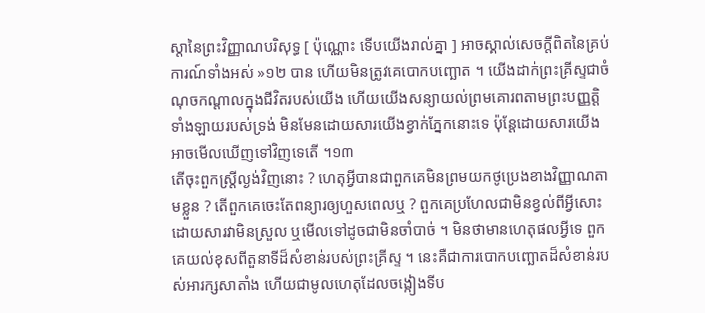ស្ដានៃព្រះវិញ្ញាណបរិសុទ្ធ [ ប៉ុណ្ណោះ ទើបយើងរាល់គ្នា ] អាចស្គាល់សេចក្ដីពិតនៃគ្រប់ការណ៍ទាំងអស់ »១២ បាន ហើយមិនត្រូវគេបោកបញ្ឆោត ។ យើងដាក់ព្រះគ្រីស្ទជាចំណុចកណ្ដាលក្នុងជីវិតរបស់យើង ហើយយើងសន្យាយល់ព្រមគោរពតាមព្រះបញ្ញតិ្តទាំងឡាយរបស់ទ្រង់ មិនមែនដោយសារយើងខ្វាក់ភ្នែកនោះទេ ប៉ុន្ដែដោយសារយើងអាចមើលឃើញទៅវិញទេតើ ។១៣
តើចុះពួកស្ដ្រីល្ងង់វិញនោះ ? ហេតុអ្វីបានជាពួកគេមិនព្រមយកថូប្រេងខាងវិញ្ញាណតាមខ្លួន ? តើពួកគេចេះតែពន្យារឲ្យហួសពេលឬ ? ពួកគេប្រហែលជាមិនខ្វល់ពីអ្វីសោះ ដោយសារវាមិនស្រួល ឬមើលទៅដូចជាមិនចាំបាច់ ។ មិនថាមានហេតុផលអ្វីទេ ពួកគេយល់ខុសពីតួនាទីដ៏សំខាន់របស់ព្រះគ្រីស្ទ ។ នេះគឺជាការបោកបញ្ឆោតដ៏សំខាន់របស់អារក្សសាតាំង ហើយជាមូលហេតុដែលចង្កៀងទីប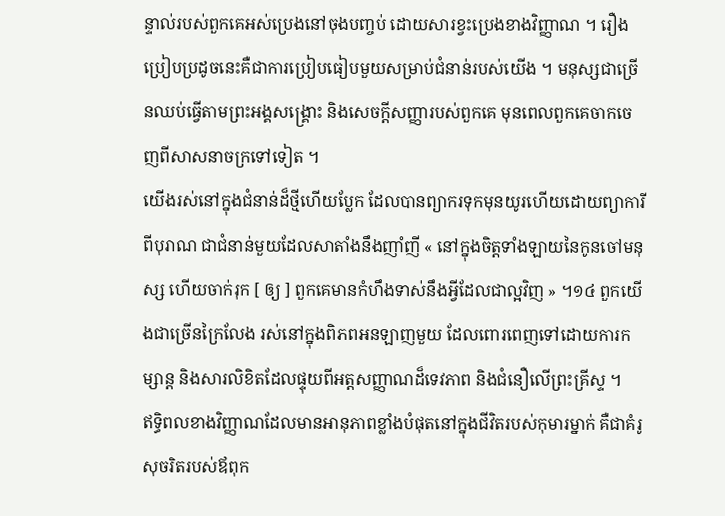ន្ទាល់របស់ពួកគេអស់ប្រេងនៅចុងបញ្ចប់ ដោយសារខ្វះប្រេងខាងវិញ្ញាណ ។ រឿងប្រៀបប្រដូចនេះគឺជាការប្រៀបធៀបមួយសម្រាប់ជំនាន់របស់យើង ។ មនុស្សជាច្រើនឈប់ធ្វើតាមព្រះអង្គសង្គ្រោះ និងសេចក្ដីសញ្ញារបស់ពួកគេ មុនពេលពួកគេចាកចេញពីសាសនាចក្រទៅទៀត ។
យើងរស់នៅក្នុងជំនាន់ដ៏ថ្មីហើយប្លែក ដែលបានព្យាករទុកមុនយូរហើយដោយព្យាការីពីបុរាណ ជាជំនាន់មួយដែលសាតាំងនឹងញាំញី « នៅក្នុងចិត្តទាំងឡាយនៃកូនចៅមនុស្ស ហើយចាក់រុក [ ឲ្យ ] ពួកគេមានកំហឹងទាស់នឹងអ្វីដែលជាល្អវិញ » ។១៤ ពួកយើងជាច្រើនក្រៃលែង រស់នៅក្នុងពិភពអនឡាញមួយ ដែលពោរពេញទៅដោយការកម្សាន្ដ និងសារលិខិតដែលផ្ទុយពីអត្តសញ្ញាណដ៏ទេវភាព និងជំនឿលើព្រះគ្រីស្ទ ។
ឥទ្ធិពលខាងវិញ្ញាណដែលមានអានុភាពខ្លាំងបំផុតនៅក្នុងជីវិតរបស់កុមារម្នាក់ គឺជាគំរូសុចរិតរបស់ឪពុក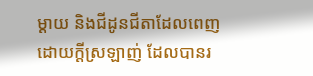ម្ដាយ និងជីដូនជីតាដែលពេញដោយក្ដីស្រឡាញ់ ដែលបានរ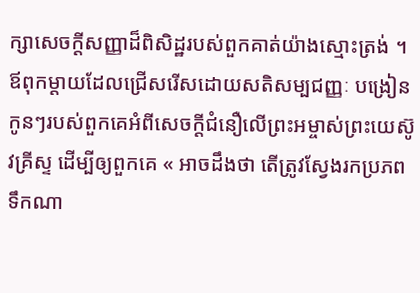ក្សាសេចក្ដីសញ្ញាដ៏ពិសិដ្ឋរបស់ពួកគាត់យ៉ាងស្មោះត្រង់ ។ ឪពុកម្តាយដែលជ្រើសរើសដោយសតិសម្បជញ្ញៈ បង្រៀនកូនៗរបស់ពួកគេអំពីសេចក្ដីជំនឿលើព្រះអម្ចាស់ព្រះយេស៊ូវគ្រីស្ទ ដើម្បីឲ្យពួកគេ « អាចដឹងថា តើត្រូវស្វែងរកប្រភពទឹកណា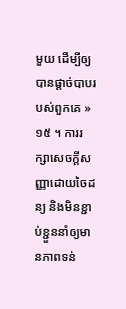មួយ ដើម្បីឲ្យបានផ្ដាច់បាបរបស់ពួកគេ »១៥ ។ ការរក្សាសេចក្ដីសញ្ញាដោយចៃដន្យ និងមិនខ្ជាប់ខ្ជួននាំឲ្យមានភាពទន់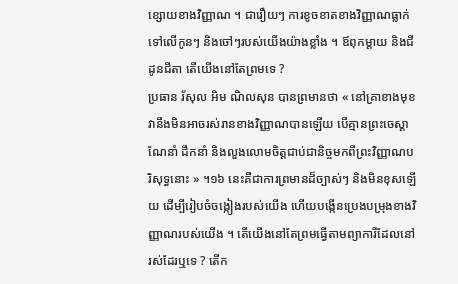ខ្សោយខាងវិញ្ញាណ ។ ជារឿយៗ ការខូចខាតខាងវិញ្ញាណធ្លាក់ទៅលើកូនៗ និងចៅៗរបស់យើងយ៉ាងខ្លាំង ។ ឪពុកម្ដាយ និងជីដូនជីតា តើយើងនៅតែព្រមទេ ?
ប្រធាន រ័សុល អិម ណិលសុន បានព្រមានថា « នៅគ្រាខាងមុខ វានឹងមិនអាចរស់រានខាងវិញ្ញាណបានឡើយ បើគ្មានព្រះចេស្ដាណែនាំ ដឹកនាំ និងលួងលោមចិត្តជាប់ជានិច្ចមកពីព្រះវិញ្ញាណបរិសុទ្ធនោះ » ។១៦ នេះគឺជាការព្រមានដ៏ច្បាស់ៗ និងមិនខុសឡើយ ដើម្បីរៀបចំចង្កៀងរបស់យើង ហើយបង្កើនប្រេងបម្រុងខាងវិញ្ញាណរបស់យើង ។ តើយើងនៅតែព្រមធ្វើតាមព្យាការីដែលនៅរស់ដែរឬទេ ? តើក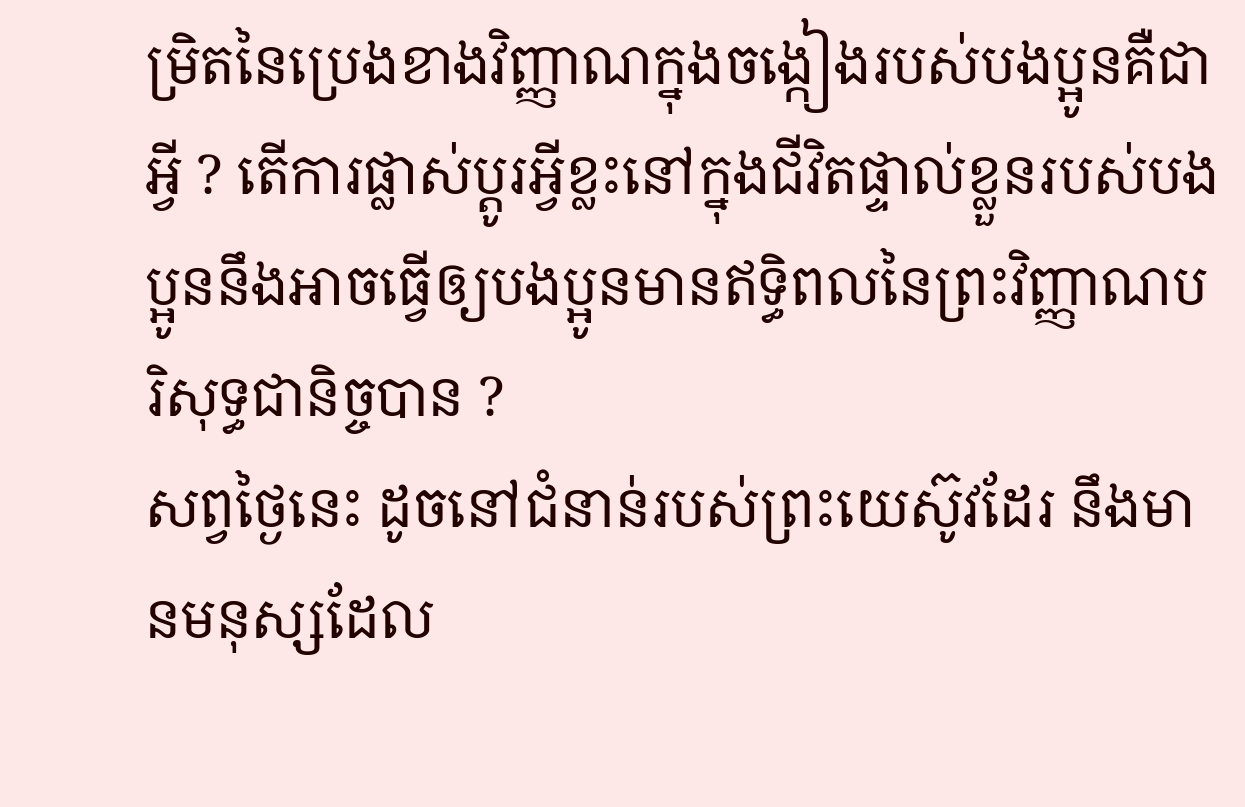ម្រិតនៃប្រេងខាងវិញ្ញាណក្នុងចង្កៀងរបស់បងប្អូនគឺជាអ្វី ? តើការផ្លាស់ប្តូរអ្វីខ្លះនៅក្នុងជីវិតផ្ទាល់ខ្លួនរបស់បងប្អូននឹងអាចធ្វើឲ្យបងប្អូនមានឥទ្ធិពលនៃព្រះវិញ្ញាណបរិសុទ្ធជានិច្ចបាន ?
សព្វថ្ងៃនេះ ដូចនៅជំនាន់របស់ព្រះយេស៊ូវដែរ នឹងមានមនុស្សដែល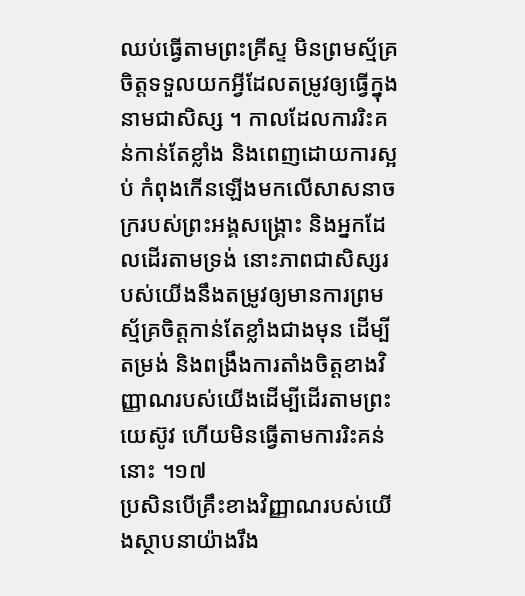ឈប់ធ្វើតាមព្រះគ្រីស្ទ មិនព្រមស្ម័គ្រចិត្តទទួលយកអ្វីដែលតម្រូវឲ្យធ្វើក្នុងនាមជាសិស្ស ។ កាលដែលការរិះគន់កាន់តែខ្លាំង និងពេញដោយការស្អប់ កំពុងកើនឡើងមកលើសាសនាចក្ររបស់ព្រះអង្គសង្គ្រោះ និងអ្នកដែលដើរតាមទ្រង់ នោះភាពជាសិស្សរបស់យើងនឹងតម្រូវឲ្យមានការព្រមស្ម័គ្រចិត្តកាន់តែខ្លាំងជាងមុន ដើម្បីតម្រង់ និងពង្រឹងការតាំងចិត្តខាងវិញ្ញាណរបស់យើងដើម្បីដើរតាមព្រះយេស៊ូវ ហើយមិនធ្វើតាមការរិះគន់នោះ ។១៧
ប្រសិនបើគ្រឹះខាងវិញ្ញាណរបស់យើងស្ថាបនាយ៉ាងរឹង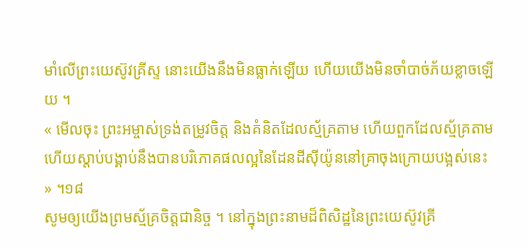មាំលើព្រះយេស៊ូវគ្រីស្ទ នោះយើងនឹងមិនធ្លាក់ឡើយ ហើយយើងមិនចាំបាច់ភ័យខ្លាចឡើយ ។
« មើលចុះ ព្រះអម្ចាស់ទ្រង់តម្រូវចិត្ត និងគំនិតដែលស្ម័គ្រតាម ហើយពួកដែលស្ម័គ្រតាម ហើយស្តាប់បង្គាប់នឹងបានបរិភោគផលល្អនៃដែនដីស៊ីយ៉ូននៅគ្រាចុងក្រោយបង្អស់នេះ » ។១៨
សូមឲ្យយើងព្រមស្ម័គ្រចិត្តជានិច្ច ។ នៅក្នុងព្រះនាមដ៏ពិសិដ្ឋនៃព្រះយេស៊ូវគ្រី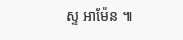ស្ទ អាម៉ែន ៕